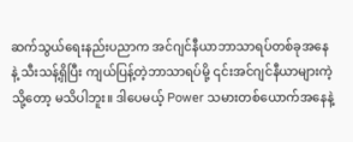ဆက်သွယ်ရေးနည်းပညာက အင်ဂျင်နီယာဘာသာရပ်တစ်ခုအနေနဲ့ သီးသန့်ရှိပြီး ကျယ်ပြန့်တဲ့ဘာသာရပ်မို့ ၎င်းအင်ဂျင်နီယာများကဲ့သို့တော့ မသိပါဘူး။ ဒါပေမယ့် Power သမားတစ်ယောက်အနေနဲ့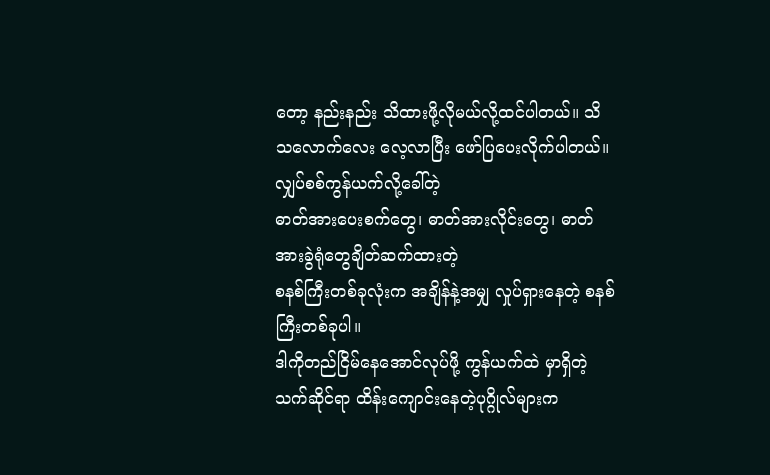တော့ နည်းနည်း သိထားဖို့လိုမယ်လို့ထင်ပါတယ်။ သိသလောက်လေး လေ့လာပြီး ဖော်ပြပေးလိုက်ပါတယ်။
လျှပ်စစ်ကွန်ယက်လို့ခေါ်တဲ့
ဓာတ်အားပေးစက်တွေ၊ ဓာတ်အားလိုင်းတွေ၊ ဓာတ်အားခွဲရုံတွေချိတ်ဆက်ထားတဲ့
စနစ်ကြီးတစ်ခုလုံးက အချိန်နဲ့အမျှ လှုပ်ရှားနေတဲ့ စနစ်ကြီးတစ်ခုပါ။
ဒါကိုတည်ငြိမ်နေအောင်လုပ်ဖို့ ကွန်ယက်ထဲ မှာရှိတဲ့ သက်ဆိုင်ရာ ထိန်းကျောင်းနေတဲ့ပုဂ္ဂိုလ်များက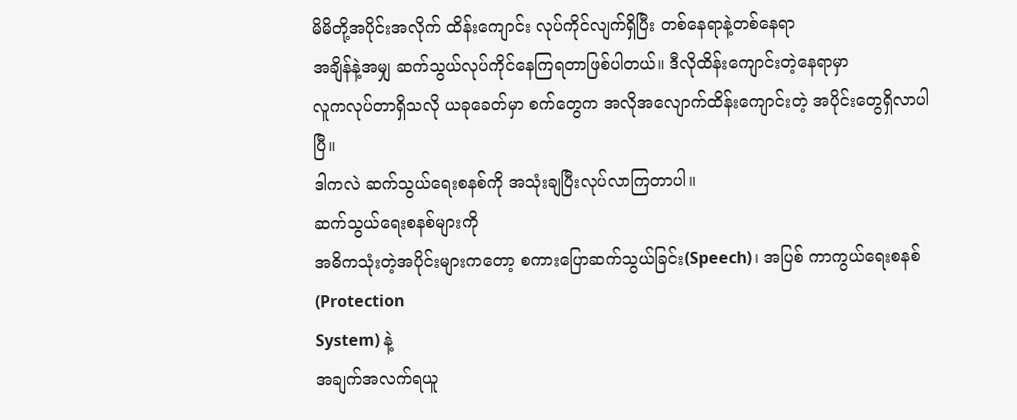မိမိတို့အပိုင်းအလိုက် ထိန်းကျောင်း လုပ်ကိုင်လျက်ရှိပြီး တစ်နေရာနဲ့တစ်နေရာ
အချိန်နဲ့အမျှ ဆက်သွယ်လုပ်ကိုင်နေကြရတာဖြစ်ပါတယ်။ ဒီလိုထိန်းကျောင်းတဲ့နေရာမှာ
လူကလုပ်တာရှိသလို ယခုခေတ်မှာ စက်တွေက အလိုအလျောက်ထိန်းကျောင်းတဲ့ အပိုင်းတွေရှိလာပါပြီ။
ဒါကလဲ ဆက်သွယ်ရေးစနစ်ကို အသုံးချပြီးလုပ်လာကြတာပါ။
ဆက်သွယ်ရေးစနစ်များကို
အဓိကသုံးတဲ့အပိုင်းများကတော့ စကားပြောဆက်သွယ်ခြင်း(Speech)၊ အပြစ် ကာကွယ်ရေးစနစ်(Protection
System) နဲ့
အချက်အလက်ရယူ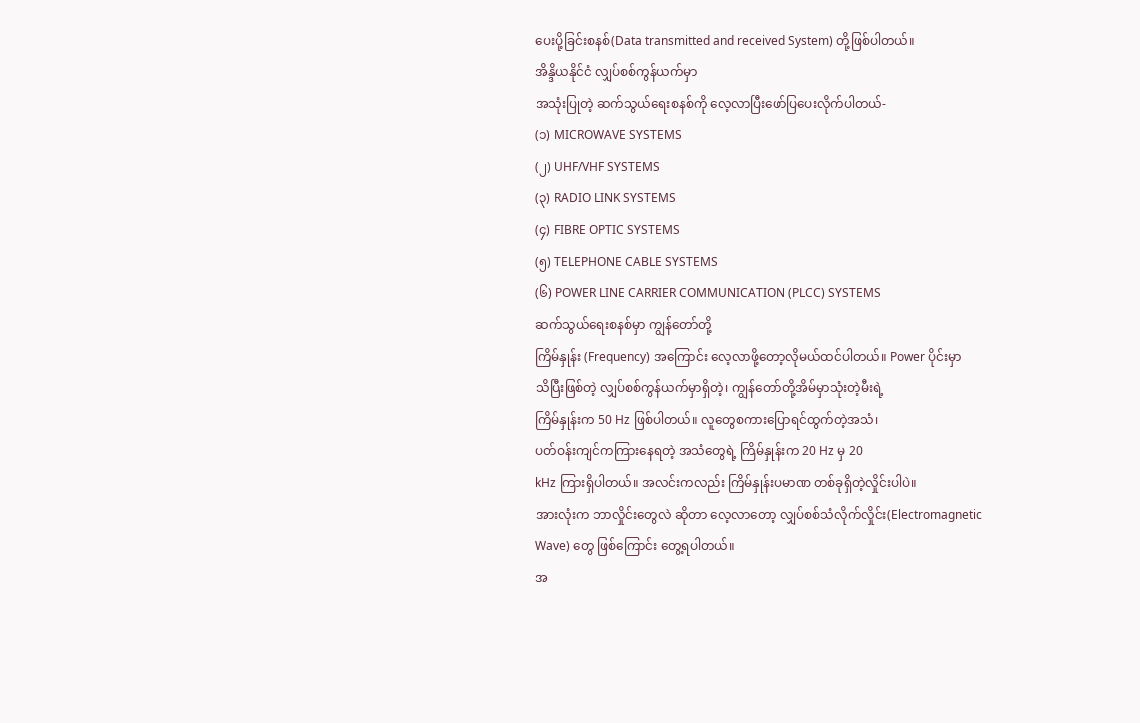ပေးပို့ခြင်းစနစ်(Data transmitted and received System) တို့ဖြစ်ပါတယ်။
အိန္ဒိယနိုင်ငံ လျှပ်စစ်ကွန်ယက်မှာ
အသုံးပြုတဲ့ ဆက်သွယ်ရေးစနစ်ကို လေ့လာပြီးဖော်ပြပေးလိုက်ပါတယ်-
(၁) MICROWAVE SYSTEMS
(၂) UHF/VHF SYSTEMS
(၃) RADIO LINK SYSTEMS
(၄) FIBRE OPTIC SYSTEMS
(၅) TELEPHONE CABLE SYSTEMS
(၆) POWER LINE CARRIER COMMUNICATION (PLCC) SYSTEMS
ဆက်သွယ်ရေးစနစ်မှာ ကျွန်တော်တို့
ကြိမ်နှုန်း (Frequency) အကြောင်း လေ့လာဖို့တော့လိုမယ်ထင်ပါတယ်။ Power ပိုင်းမှာ
သိပြီးဖြစ်တဲ့ လျှပ်စစ်ကွန်ယက်မှာရှိတဲ့၊ ကျွန်တော်တို့အိမ်မှာသုံးတဲ့မီးရဲ့
ကြိမ်နှုန်းက 50 Hz ဖြစ်ပါတယ်။ လူတွေစကားပြောရင်ထွက်တဲ့အသံ၊
ပတ်ဝန်းကျင်ကကြားနေရတဲ့ အသံတွေရဲ့ ကြိမ်နှုန်းက 20 Hz မှ 20
kHz ကြားရှိပါတယ်။ အလင်းကလည်း ကြိမ်နှုန်းပမာဏ တစ်ခုရှိတဲ့လှိုင်းပါပဲ။
အားလုံးက ဘာလှိုင်းတွေလဲ ဆိုတာ လေ့လာတော့ လျှပ်စစ်သံလိုက်လှိုင်း(Electromagnetic
Wave) တွေ ဖြစ်ကြောင်း တွေ့ရပါတယ်။
အ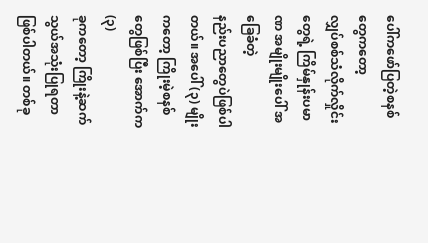ပေါ်ကဖော်ပြတဲ့စနစ်တွေကတော့
လျှပ်စစ်သံလိုက်လှိုင်းတွေရဲ့ ကြိမ်နှုန်းပမာဏ အမျိုးမျိုးပေါ် အခြေခံတဲ့
နည်းပညာတွေပဲဖြစ်ပါတယ်။ အပေါ် (၃) မျိုးကတော့ ကြိုးမဲ့စနစ်တွေဖြစ်ပြီး အောက်က (၃)
ခုကတော့ ကြိုးနဲ့ဆက်သွယ်အသုံးပြုရတာဖြစ်ပါတယ်။ တစ်ခု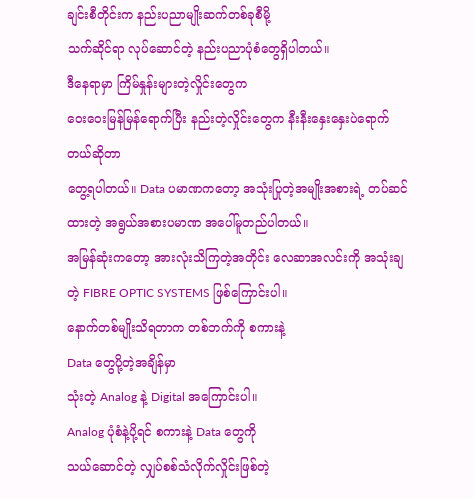ချင်းစီတိုင်းက နည်းပညာမျိုးဆက်တစ်ခုစီမို့
သက်ဆိုင်ရာ လုပ်ဆောင်တဲ့ နည်းပညာပုံစံတွေရှိပါတယ်။
ဒီနေရာမှာ ကြိမ်နှုန်းများတဲ့လှိုင်းတွေက
ဝေးဝေးမြန်မြန်ရောက်ပြီး နည်းတဲ့လှိုင်းတွေက နီးနီးနှေးနှေးပဲရောက် တယ်ဆိုတာ
တွေ့ရပါတယ်။ Data ပမာဏကတော့ အသုံးပြုတဲ့အမျိုးအစားရဲ့ တပ်ဆင်ထားတဲ့ အရွယ်အစားပမာဏ အပေါ်မူတည်ပါတယ်။
အမြန်ဆုံးကတော့ အားလုံးသိကြတဲ့အတိုင်း လေဆာအလင်းကို အသုံးချတဲ့ FIBRE OPTIC SYSTEMS ဖြစ်ကြောင်းပါ။
နောက်တစ်မျိုးသိရတာက တစ်ဘက်ကို စကားနဲ့
Data တွေပို့တဲ့အချိန်မှာ
သုံးတဲ့ Analog နဲ့ Digital အကြောင်းပါ။
Analog ပုံစံနဲ့ပို့ရင် စကားနဲ့ Data တွေကို
သယ်ဆောင်တဲ့ လျှပ်စစ်သံလိုက်လှိုင်းဖြစ်တဲ့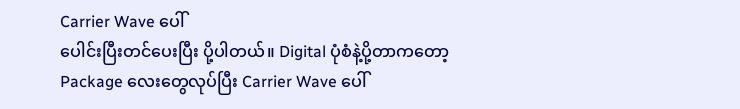Carrier Wave ပေါ်
ပေါင်းပြီးတင်ပေးပြီး ပို့ပါတယ်။ Digital ပုံစံနဲ့ပို့တာကတော့
Package လေးတွေလုပ်ပြီး Carrier Wave ပေါ်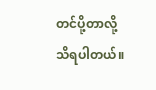တင်ပို့တာလို့
သိရပါတယ်။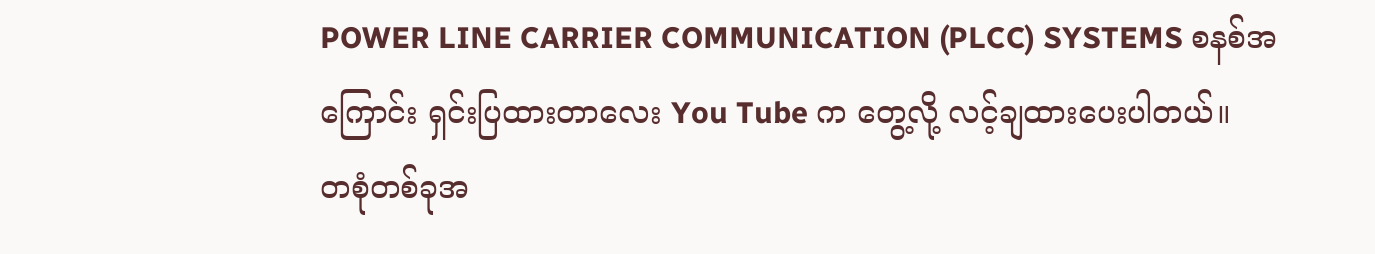POWER LINE CARRIER COMMUNICATION (PLCC) SYSTEMS စနစ်အကြောင်း ရှင်းပြထားတာလေး You Tube က တွေ့လို့ လင့်ချထားပေးပါတယ်။
တစုံတစ်ခုအ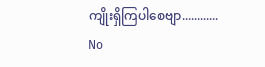ကျိုးရှိကြပါစေဗျာ............
No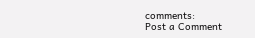comments:
Post a Comment